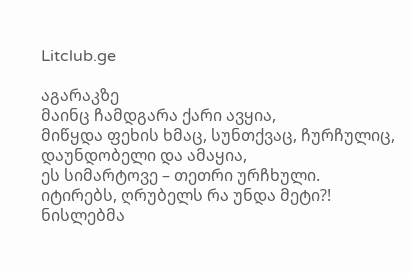Litclub.ge

აგარაკზე
მაინც ჩამდგარა ქარი ავყია,
მიწყდა ფეხის ხმაც, სუნთქვაც, ჩურჩულიც,
დაუნდობელი და ამაყია,
ეს სიმარტოვე – თეთრი ურჩხული.
იტირებს, ღრუბელს რა უნდა მეტი?!
ნისლებმა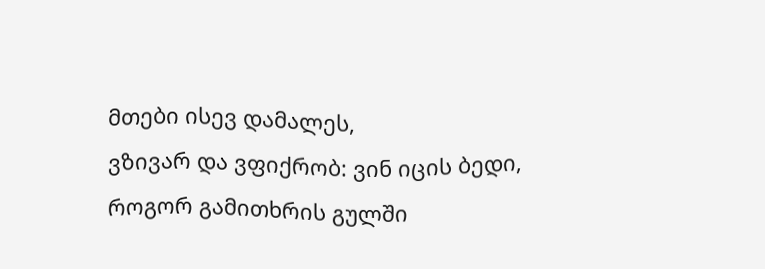მთები ისევ დამალეს,
ვზივარ და ვფიქრობ: ვინ იცის ბედი,
როგორ გამითხრის გულში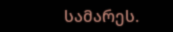სამარეს.